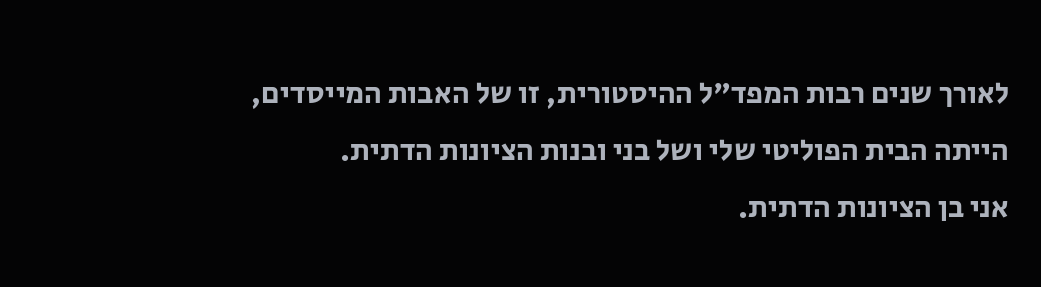לאורך שנים רבות המפד"ל ההיסטורית, זו של האבות המייסדים, הייתה הבית הפוליטי שלי ושל בני ובנות הציונות הדתית.
אני בן הציונות הדתית.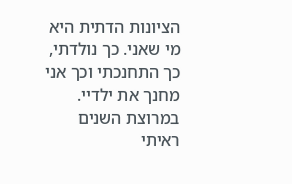הציונות הדתית היא מי שאני. כך נולדתי, כך התחנכתי וכך אני מחנך את ילדיי.
במרוצת השנים ראיתי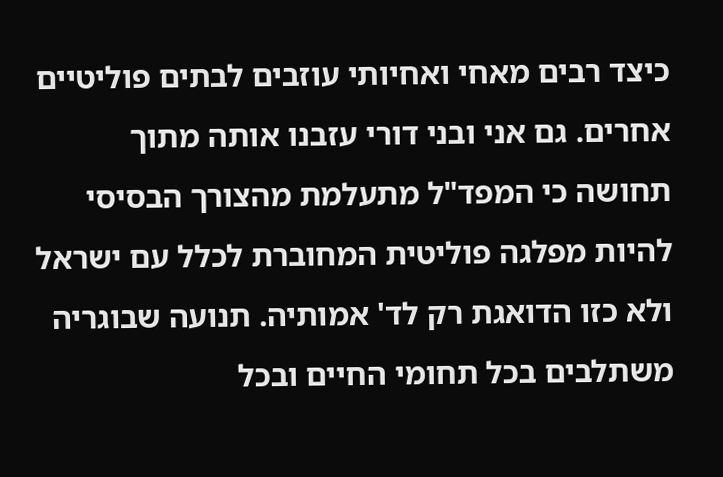כיצד רבים מאחי ואחיותי עוזבים לבתים פוליטיים אחרים. גם אני ובני דורי עזבנו אותה מתוך תחושה כי המפד"ל מתעלמת מהצורך הבסיסי להיות מפלגה פוליטית המחוברת לכלל עם ישראל ולא כזו הדואגת רק לד' אמותיה. תנועה שבוגריה משתלבים בכל תחומי החיים ובכל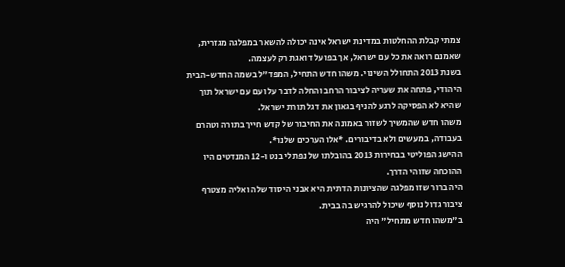צמתי קבלת ההחלטות במדינת ישראל אינה יכולה להשאר במפלגה מגזרית, שאמנם רואה את כל עם ישראל, אך בפועל דואגת רק לעצמה.
בשנת 2013 התחולל השינוי. משהו חדש התחיל, המפד"ל בשמה החדש-הבית היהודי, פתחה את שעריה לציבור הרחב והחלה לדבר על ועם עם ישראל תוך שהיא לא הפסיקה לרגע להניף בגאון את דגל תורת ישראל.
משהו חדש שהמשיך לשזור באמונה את החיבור של קדש חייך בתורה וטהרם בעבודה, במעשים ולא בדיבורים. *אלו הערכים שלנו*.
ההישג הפוליטי בבחירות 2013 בהובלתו של נפתלי בנט ו-12 המנדטים היו ההוכחה שזוהי הדרך.
היה ברור שזו מפלגה שהציונות הדתית היא אבני היסוד שלה ואליה מצטרף ציבור גדול נוסף שיכול להרגיש בה בבית.
ב"משהו חדש מתחיל" היה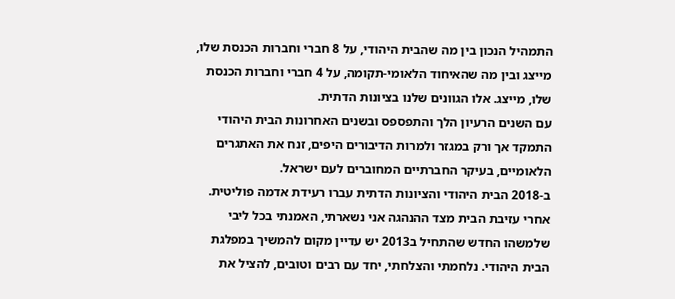התמהיל הנכון בין מה שהבית היהודי, על 8 חברי וחברות הכנסת שלו, מייצג ובין מה שהאיחוד הלאומי-תקומה, על 4 חברי וחברות הכנסת שלו, מייצג. אלו הגוונים שלנו בציונות הדתית.
עם השנים הרעיון הלך והתפספס ובשנים האחרונות הבית היהודי התמקד אך ורק במגזר ולמרות הדיבורים היפים, זנח את האתגרים הלאומיים, בעיקר החברתיים המחוברים לעם ישראל.
ב-2018 הבית היהודי והציונות הדתית עברו רעידת אדמה פוליטית.
אחרי עזיבת הבית מצד ההנהגה אני נשארתי, האמנתי בכל ליבי שלמשהו החדש שהתחיל ב2013 יש עדיין מקום להמשיך במפלגת הבית היהודי. נלחמתי והצלחתי, יחד עם רבים וטובים, להציל את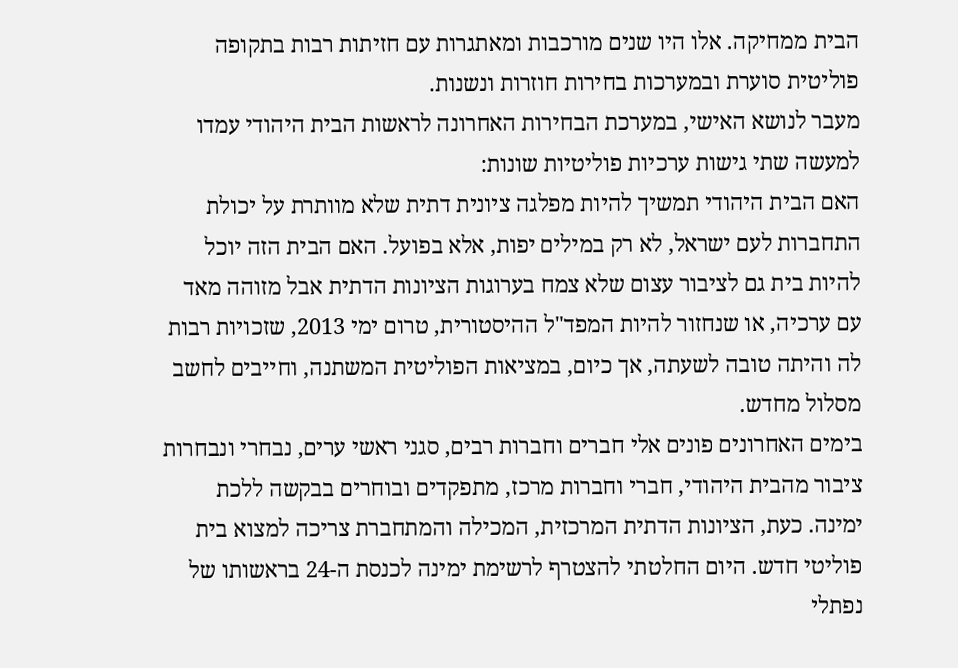הבית ממחיקה. אלו היו שנים מורכבות ומאתגרות עם חזיתות רבות בתקופה פוליטית סוערת ובמערכות בחירות חוזרות ונשנות.
מעבר לנושא האישי, במערכת הבחירות האחרונה לראשות הבית היהודי עמדו למעשה שתי גישות ערכיות פוליטיות שונות:
האם הבית היהודי תמשיך להיות מפלגה ציונית דתית שלא מוותרת על יכולת התחברות לעם ישראל, לא רק במילים יפות, אלא בפועל. האם הבית הזה יוכל להיות בית גם לציבור עצום שלא צמח בערוגות הציונות הדתית אבל מזוהה מאד עם ערכיה, או שנחזור להיות המפד"ל ההיסטורית, טרום ימי 2013, שזכויות רבות לה והיתה טובה לשעתה, אך כיום, במציאות הפוליטית המשתנה, וחייבים לחשב מסלול מחדש.
בימים האחרונים פונים אלי חברים וחברות רבים, סגני ראשי ערים, נבחרי ונבחרות ציבור מהבית היהודי, חברי וחברות מרכז, מתפקדים ובוחרים בבקשה ללכת ימינה. כעת, הציונות הדתית המרכזית, המכילה והמתחברת צריכה למצוא בית פוליטי חדש. היום החלטתי להצטרף לרשימת ימינה לכנסת ה-24 בראשותו של נפתלי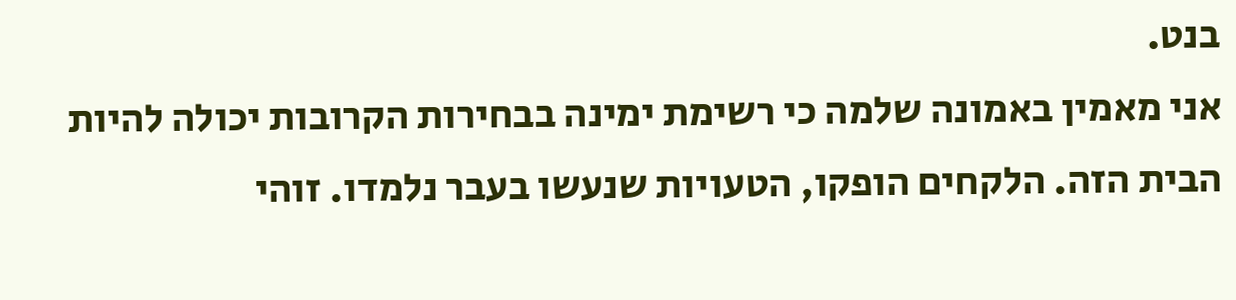בנט.
אני מאמין באמונה שלמה כי רשימת ימינה בבחירות הקרובות יכולה להיות הבית הזה. הלקחים הופקו, הטעויות שנעשו בעבר נלמדו. זוהי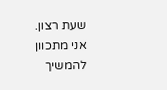שעת רצון.
אני מתכוון להמשיך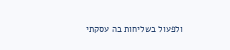ולפעול בשליחות בה עסקתי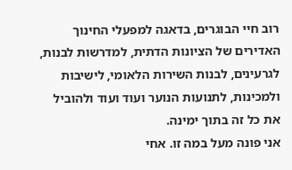רוב חיי הבוגרים, בדאגה למפעלי החינוך האדירים של הציונות הדתית, למדרשות לבנות, לגרעינים, לבנות השירות הלאומי, לישיבות ולמכינות, לתנועות הנוער ועוד ועוד ולהוביל את כל זה בתוך ימינה.
אני פונה מעל במה זו. אחי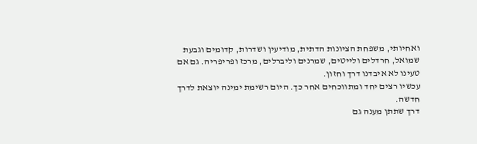ואחיותי, משפחת הציונות הדתית, מודיעין ושדרות, קדומים וגבעת שמואל, חרדלים ולייטים, שמרנים וליברלים, מרכז ופריפריה. גם אם טעינו לא איבדנו דרך וחזון.
עכשיו רצים יחד ומתווכחים אחר כך. היום רשימת ימינה יוצאת לדרך חדשה.
דרך שתתן מענה גם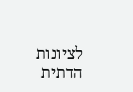לציונות הדתית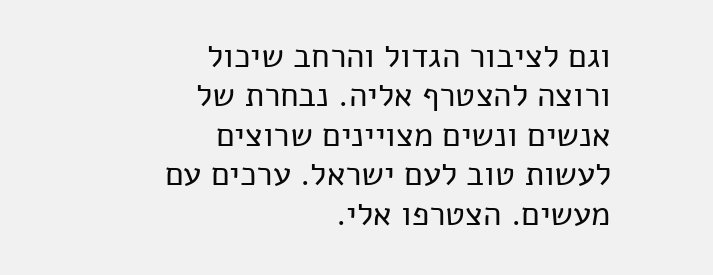וגם לציבור הגדול והרחב שיכול ורוצה להצטרף אליה. נבחרת של אנשים ונשים מצויינים שרוצים לעשות טוב לעם ישראל. ערכים עם מעשים. הצטרפו אלי.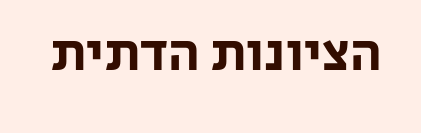הציונות הדתית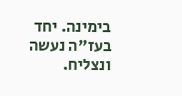בימינה. יחד בעז"ה נעשה ונצליח.